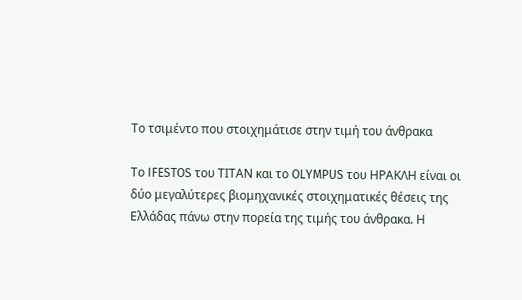Το τσιμέντο που στοιχημάτισε στην τιμή του άνθρακα

Το IFESTOS του ΤΙΤΑΝ και το OLYMPUS του ΗΡΑΚΛΗ είναι οι δύο μεγαλύτερες βιομηχανικές στοιχηματικές θέσεις της Ελλάδας πάνω στην πορεία της τιμής του άνθρακα. Η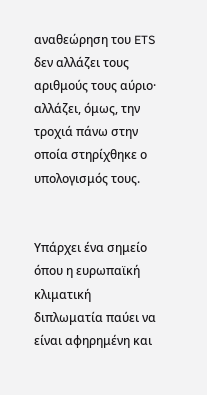αναθεώρηση του ETS δεν αλλάζει τους αριθμούς τους αύριο· αλλάζει, όμως, την τροχιά πάνω στην οποία στηρίχθηκε ο υπολογισμός τους.


Υπάρχει ένα σημείο όπου η ευρωπαϊκή κλιματική διπλωματία παύει να είναι αφηρημένη και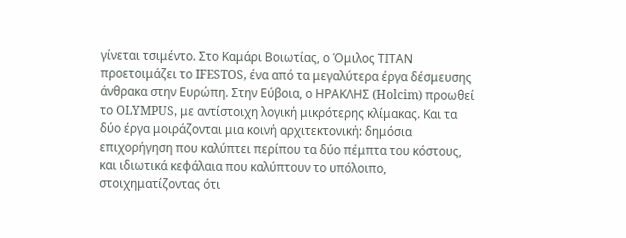γίνεται τσιμέντο. Στο Καμάρι Βοιωτίας, ο Όμιλος ΤΙΤΑΝ προετοιμάζει το IFESTOS, ένα από τα μεγαλύτερα έργα δέσμευσης άνθρακα στην Ευρώπη. Στην Εύβοια, ο ΗΡΑΚΛΗΣ (Holcim) προωθεί το OLYMPUS, με αντίστοιχη λογική μικρότερης κλίμακας. Και τα δύο έργα μοιράζονται μια κοινή αρχιτεκτονική: δημόσια επιχορήγηση που καλύπτει περίπου τα δύο πέμπτα του κόστους, και ιδιωτικά κεφάλαια που καλύπτουν το υπόλοιπο, στοιχηματίζοντας ότι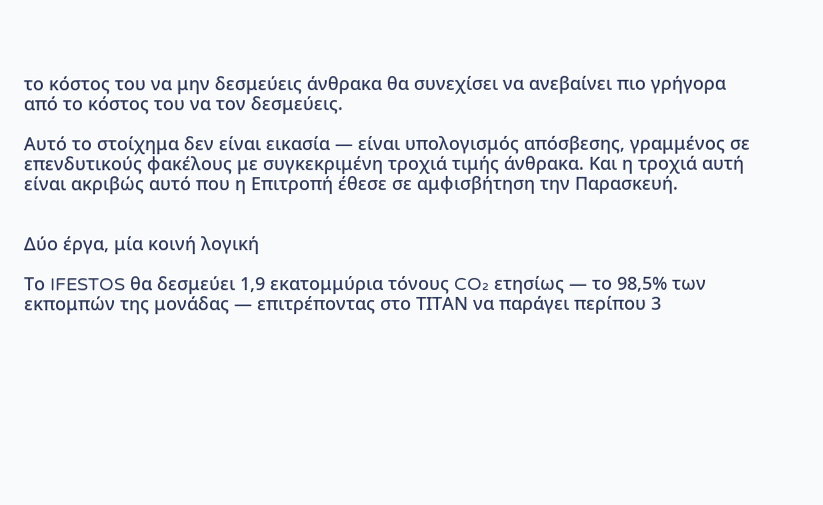το κόστος του να μην δεσμεύεις άνθρακα θα συνεχίσει να ανεβαίνει πιο γρήγορα από το κόστος του να τον δεσμεύεις.

Αυτό το στοίχημα δεν είναι εικασία — είναι υπολογισμός απόσβεσης, γραμμένος σε επενδυτικούς φακέλους με συγκεκριμένη τροχιά τιμής άνθρακα. Και η τροχιά αυτή είναι ακριβώς αυτό που η Επιτροπή έθεσε σε αμφισβήτηση την Παρασκευή.


Δύο έργα, μία κοινή λογική

Το IFESTOS θα δεσμεύει 1,9 εκατομμύρια τόνους CO₂ ετησίως — το 98,5% των εκπομπών της μονάδας — επιτρέποντας στο ΤΙΤΑΝ να παράγει περίπου 3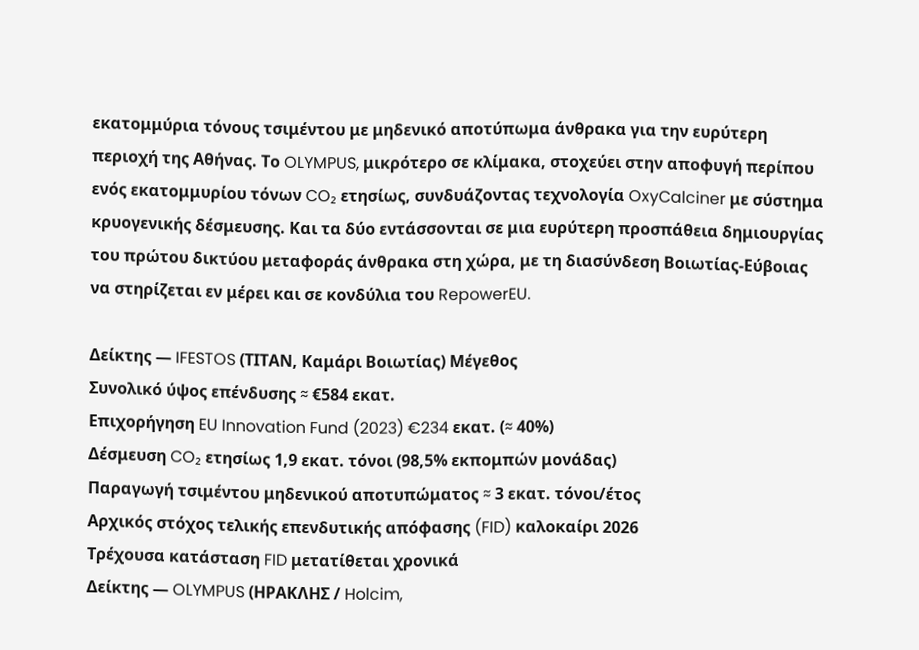εκατομμύρια τόνους τσιμέντου με μηδενικό αποτύπωμα άνθρακα για την ευρύτερη περιοχή της Αθήνας. Το OLYMPUS, μικρότερο σε κλίμακα, στοχεύει στην αποφυγή περίπου ενός εκατομμυρίου τόνων CO₂ ετησίως, συνδυάζοντας τεχνολογία OxyCalciner με σύστημα κρυογενικής δέσμευσης. Και τα δύο εντάσσονται σε μια ευρύτερη προσπάθεια δημιουργίας του πρώτου δικτύου μεταφοράς άνθρακα στη χώρα, με τη διασύνδεση Βοιωτίας-Εύβοιας να στηρίζεται εν μέρει και σε κονδύλια του RepowerEU.

Δείκτης — IFESTOS (ΤΙΤΑΝ, Καμάρι Βοιωτίας) Μέγεθος
Συνολικό ύψος επένδυσης ≈ €584 εκατ.
Επιχορήγηση EU Innovation Fund (2023) €234 εκατ. (≈ 40%)
Δέσμευση CO₂ ετησίως 1,9 εκατ. τόνοι (98,5% εκπομπών μονάδας)
Παραγωγή τσιμέντου μηδενικού αποτυπώματος ≈ 3 εκατ. τόνοι/έτος
Αρχικός στόχος τελικής επενδυτικής απόφασης (FID) καλοκαίρι 2026
Τρέχουσα κατάσταση FID μετατίθεται χρονικά
Δείκτης — OLYMPUS (ΗΡΑΚΛΗΣ / Holcim,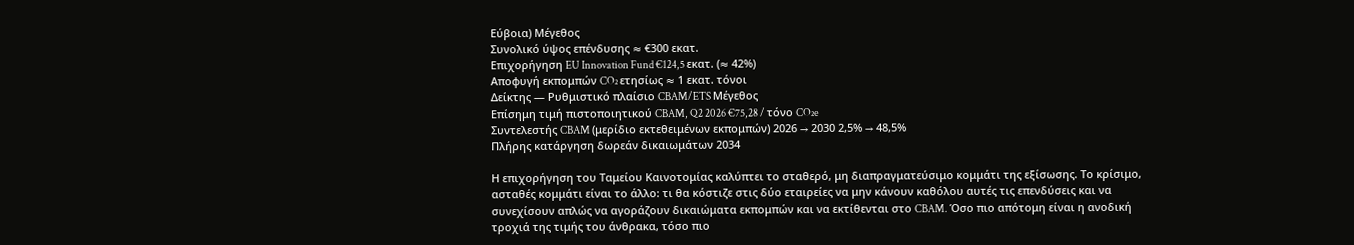Εύβοια) Μέγεθος
Συνολικό ύψος επένδυσης ≈ €300 εκατ.
Επιχορήγηση EU Innovation Fund €124,5 εκατ. (≈ 42%)
Αποφυγή εκπομπών CO₂ ετησίως ≈ 1 εκατ. τόνοι
Δείκτης — Ρυθμιστικό πλαίσιο CBAM/ETS Μέγεθος
Επίσημη τιμή πιστοποιητικού CBAM, Q2 2026 €75,28 / τόνο CO₂e
Συντελεστής CBAM (μερίδιο εκτεθειμένων εκπομπών) 2026 → 2030 2,5% → 48,5%
Πλήρης κατάργηση δωρεάν δικαιωμάτων 2034

Η επιχορήγηση του Ταμείου Καινοτομίας καλύπτει το σταθερό, μη διαπραγματεύσιμο κομμάτι της εξίσωσης. Το κρίσιμο, ασταθές κομμάτι είναι το άλλο: τι θα κόστιζε στις δύο εταιρείες να μην κάνουν καθόλου αυτές τις επενδύσεις και να συνεχίσουν απλώς να αγοράζουν δικαιώματα εκπομπών και να εκτίθενται στο CBAM. Όσο πιο απότομη είναι η ανοδική τροχιά της τιμής του άνθρακα, τόσο πιο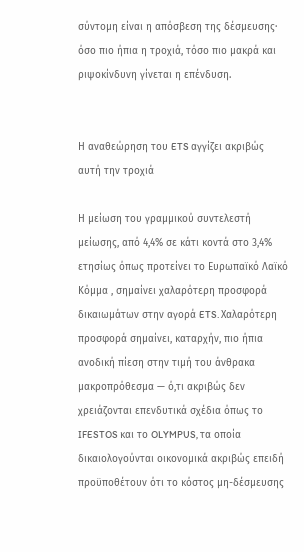σύντομη είναι η απόσβεση της δέσμευσης· όσο πιο ήπια η τροχιά, τόσο πιο μακρά και ριψοκίνδυνη γίνεται η επένδυση.


Η αναθεώρηση του ETS αγγίζει ακριβώς αυτή την τροχιά

Η μείωση του γραμμικού συντελεστή μείωσης, από 4,4% σε κάτι κοντά στο 3,4% ετησίως όπως προτείνει το Ευρωπαϊκό Λαϊκό Κόμμα , σημαίνει χαλαρότερη προσφορά δικαιωμάτων στην αγορά ETS. Χαλαρότερη προσφορά σημαίνει, καταρχήν, πιο ήπια ανοδική πίεση στην τιμή του άνθρακα μακροπρόθεσμα — ό,τι ακριβώς δεν χρειάζονται επενδυτικά σχέδια όπως το IFESTOS και το OLYMPUS, τα οποία δικαιολογούνται οικονομικά ακριβώς επειδή προϋποθέτουν ότι το κόστος μη-δέσμευσης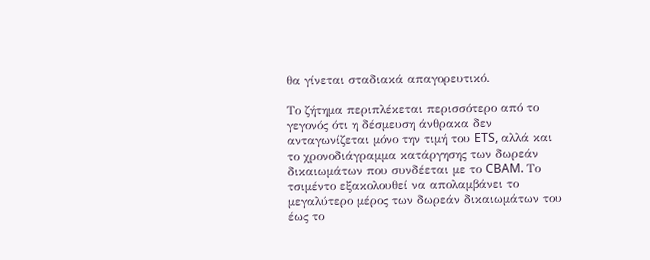θα γίνεται σταδιακά απαγορευτικό.

Το ζήτημα περιπλέκεται περισσότερο από το γεγονός ότι η δέσμευση άνθρακα δεν ανταγωνίζεται μόνο την τιμή του ETS, αλλά και το χρονοδιάγραμμα κατάργησης των δωρεάν δικαιωμάτων που συνδέεται με το CBAM. Το τσιμέντο εξακολουθεί να απολαμβάνει το μεγαλύτερο μέρος των δωρεάν δικαιωμάτων του έως το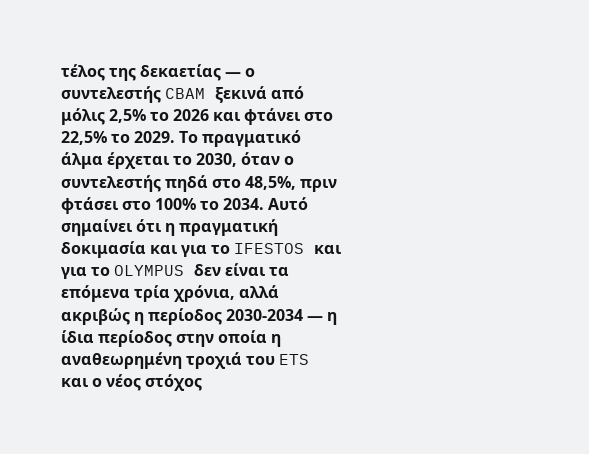τέλος της δεκαετίας — ο συντελεστής CBAM ξεκινά από μόλις 2,5% το 2026 και φτάνει στο 22,5% το 2029. Το πραγματικό άλμα έρχεται το 2030, όταν ο συντελεστής πηδά στο 48,5%, πριν φτάσει στο 100% το 2034. Αυτό σημαίνει ότι η πραγματική δοκιμασία και για το IFESTOS και για το OLYMPUS δεν είναι τα επόμενα τρία χρόνια, αλλά ακριβώς η περίοδος 2030-2034 — η ίδια περίοδος στην οποία η αναθεωρημένη τροχιά του ETS και ο νέος στόχος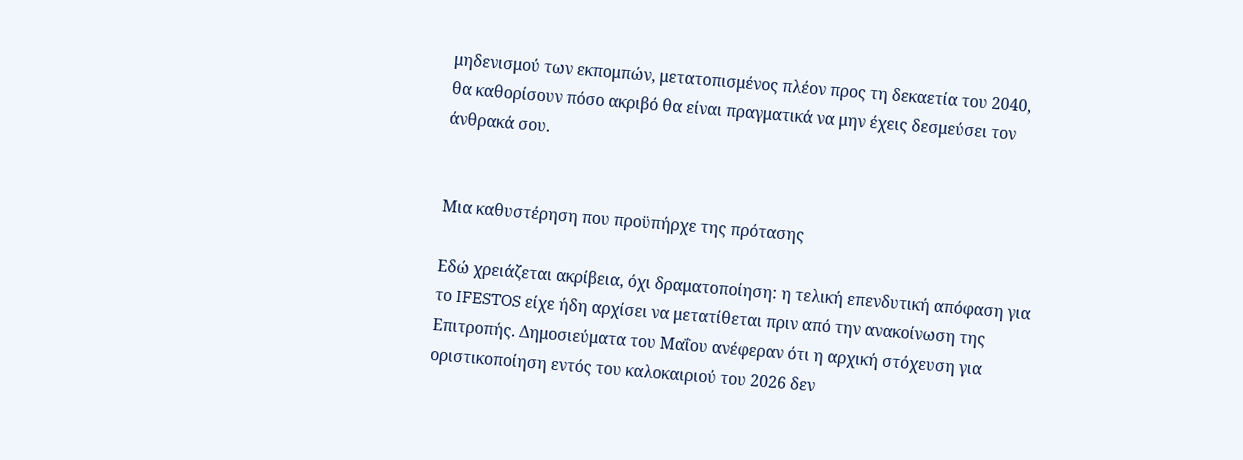μηδενισμού των εκπομπών, μετατοπισμένος πλέον προς τη δεκαετία του 2040, θα καθορίσουν πόσο ακριβό θα είναι πραγματικά να μην έχεις δεσμεύσει τον άνθρακά σου.


Μια καθυστέρηση που προϋπήρχε της πρότασης

Εδώ χρειάζεται ακρίβεια, όχι δραματοποίηση: η τελική επενδυτική απόφαση για το IFESTOS είχε ήδη αρχίσει να μετατίθεται πριν από την ανακοίνωση της Επιτροπής. Δημοσιεύματα του Μαΐου ανέφεραν ότι η αρχική στόχευση για οριστικοποίηση εντός του καλοκαιριού του 2026 δεν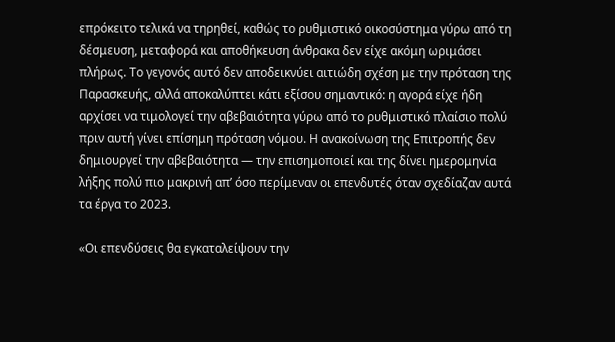επρόκειτο τελικά να τηρηθεί, καθώς το ρυθμιστικό οικοσύστημα γύρω από τη δέσμευση, μεταφορά και αποθήκευση άνθρακα δεν είχε ακόμη ωριμάσει πλήρως. Το γεγονός αυτό δεν αποδεικνύει αιτιώδη σχέση με την πρόταση της Παρασκευής, αλλά αποκαλύπτει κάτι εξίσου σημαντικό: η αγορά είχε ήδη αρχίσει να τιμολογεί την αβεβαιότητα γύρω από το ρυθμιστικό πλαίσιο πολύ πριν αυτή γίνει επίσημη πρόταση νόμου. Η ανακοίνωση της Επιτροπής δεν δημιουργεί την αβεβαιότητα — την επισημοποιεί και της δίνει ημερομηνία λήξης πολύ πιο μακρινή απ’ όσο περίμεναν οι επενδυτές όταν σχεδίαζαν αυτά τα έργα το 2023.

«Οι επενδύσεις θα εγκαταλείψουν την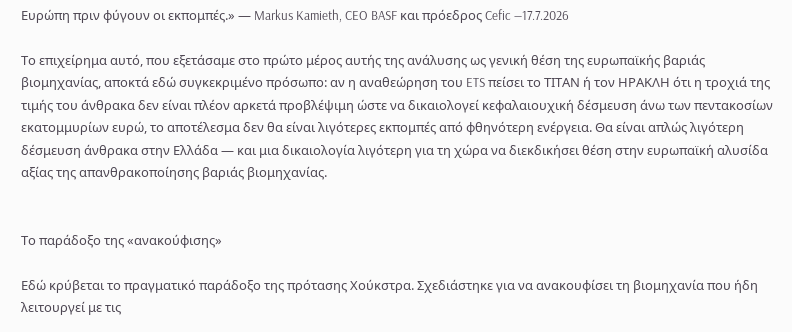Ευρώπη πριν φύγουν οι εκπομπές.» — Markus Kamieth, CEO BASF και πρόεδρος Cefic —17.7.2026

Το επιχείρημα αυτό, που εξετάσαμε στο πρώτο μέρος αυτής της ανάλυσης ως γενική θέση της ευρωπαϊκής βαριάς βιομηχανίας, αποκτά εδώ συγκεκριμένο πρόσωπο: αν η αναθεώρηση του ETS πείσει το ΤΙΤΑΝ ή τον ΗΡΑΚΛΗ ότι η τροχιά της τιμής του άνθρακα δεν είναι πλέον αρκετά προβλέψιμη ώστε να δικαιολογεί κεφαλαιουχική δέσμευση άνω των πεντακοσίων εκατομμυρίων ευρώ, το αποτέλεσμα δεν θα είναι λιγότερες εκπομπές από φθηνότερη ενέργεια. Θα είναι απλώς λιγότερη δέσμευση άνθρακα στην Ελλάδα — και μια δικαιολογία λιγότερη για τη χώρα να διεκδικήσει θέση στην ευρωπαϊκή αλυσίδα αξίας της απανθρακοποίησης βαριάς βιομηχανίας.


Το παράδοξο της «ανακούφισης»

Εδώ κρύβεται το πραγματικό παράδοξο της πρότασης Χούκστρα. Σχεδιάστηκε για να ανακουφίσει τη βιομηχανία που ήδη λειτουργεί με τις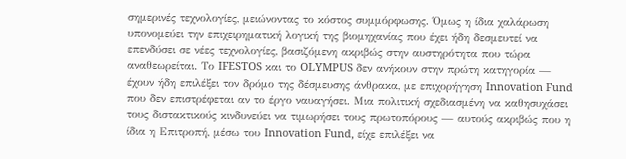σημερινές τεχνολογίες, μειώνοντας το κόστος συμμόρφωσης. Όμως η ίδια χαλάρωση υπονομεύει την επιχειρηματική λογική της βιομηχανίας που έχει ήδη δεσμευτεί να επενδύσει σε νέες τεχνολογίες, βασιζόμενη ακριβώς στην αυστηρότητα που τώρα αναθεωρείται. Το IFESTOS και το OLYMPUS δεν ανήκουν στην πρώτη κατηγορία — έχουν ήδη επιλέξει τον δρόμο της δέσμευσης άνθρακα, με επιχορήγηση Innovation Fund που δεν επιστρέφεται αν το έργο ναυαγήσει. Μια πολιτική σχεδιασμένη να καθησυχάσει τους διστακτικούς κινδυνεύει να τιμωρήσει τους πρωτοπόρους — αυτούς ακριβώς που η ίδια η Επιτροπή, μέσω του Innovation Fund, είχε επιλέξει να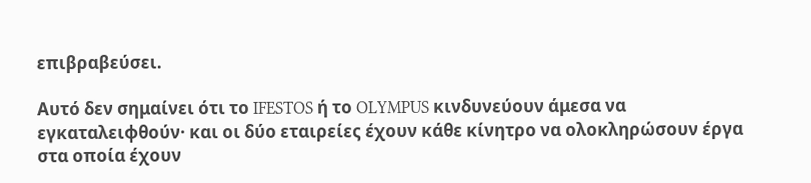επιβραβεύσει.

Αυτό δεν σημαίνει ότι το IFESTOS ή το OLYMPUS κινδυνεύουν άμεσα να εγκαταλειφθούν· και οι δύο εταιρείες έχουν κάθε κίνητρο να ολοκληρώσουν έργα στα οποία έχουν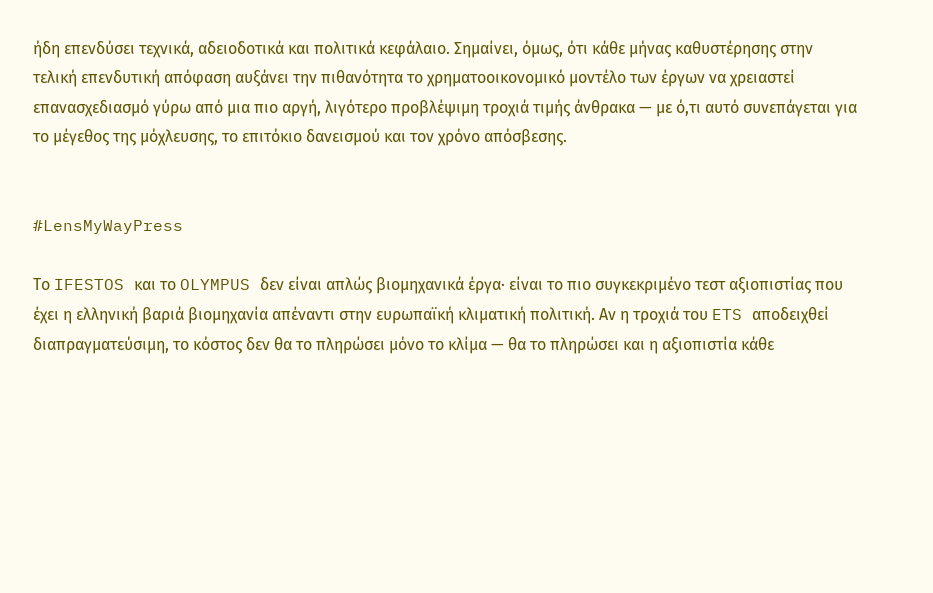ήδη επενδύσει τεχνικά, αδειοδοτικά και πολιτικά κεφάλαιο. Σημαίνει, όμως, ότι κάθε μήνας καθυστέρησης στην τελική επενδυτική απόφαση αυξάνει την πιθανότητα το χρηματοοικονομικό μοντέλο των έργων να χρειαστεί επανασχεδιασμό γύρω από μια πιο αργή, λιγότερο προβλέψιμη τροχιά τιμής άνθρακα — με ό,τι αυτό συνεπάγεται για το μέγεθος της μόχλευσης, το επιτόκιο δανεισμού και τον χρόνο απόσβεσης.


#LensMyWayPress

Το IFESTOS και το OLYMPUS δεν είναι απλώς βιομηχανικά έργα· είναι το πιο συγκεκριμένο τεστ αξιοπιστίας που έχει η ελληνική βαριά βιομηχανία απέναντι στην ευρωπαϊκή κλιματική πολιτική. Αν η τροχιά του ETS αποδειχθεί διαπραγματεύσιμη, το κόστος δεν θα το πληρώσει μόνο το κλίμα — θα το πληρώσει και η αξιοπιστία κάθε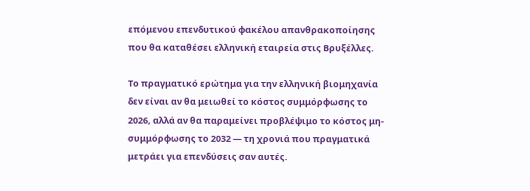επόμενου επενδυτικού φακέλου απανθρακοποίησης που θα καταθέσει ελληνική εταιρεία στις Βρυξέλλες.

Το πραγματικό ερώτημα για την ελληνική βιομηχανία δεν είναι αν θα μειωθεί το κόστος συμμόρφωσης το 2026, αλλά αν θα παραμείνει προβλέψιμο το κόστος μη-συμμόρφωσης το 2032 — τη χρονιά που πραγματικά μετράει για επενδύσεις σαν αυτές.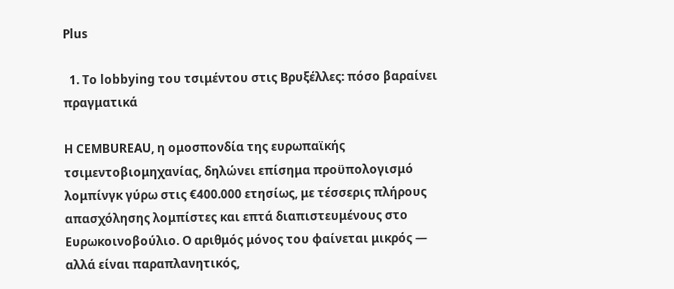Plus

  1. Το lobbying του τσιμέντου στις Βρυξέλλες: πόσο βαραίνει πραγματικά

Η CEMBUREAU, η ομοσπονδία της ευρωπαϊκής τσιμεντοβιομηχανίας, δηλώνει επίσημα προϋπολογισμό λομπίνγκ γύρω στις €400.000 ετησίως, με τέσσερις πλήρους απασχόλησης λομπίστες και επτά διαπιστευμένους στο Ευρωκοινοβούλιο. Ο αριθμός μόνος του φαίνεται μικρός — αλλά είναι παραπλανητικός,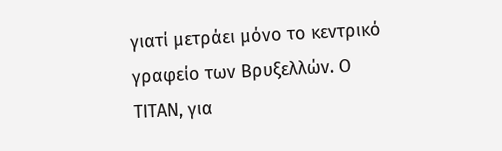γιατί μετράει μόνο το κεντρικό γραφείο των Βρυξελλών. Ο ΤΙΤΑΝ, για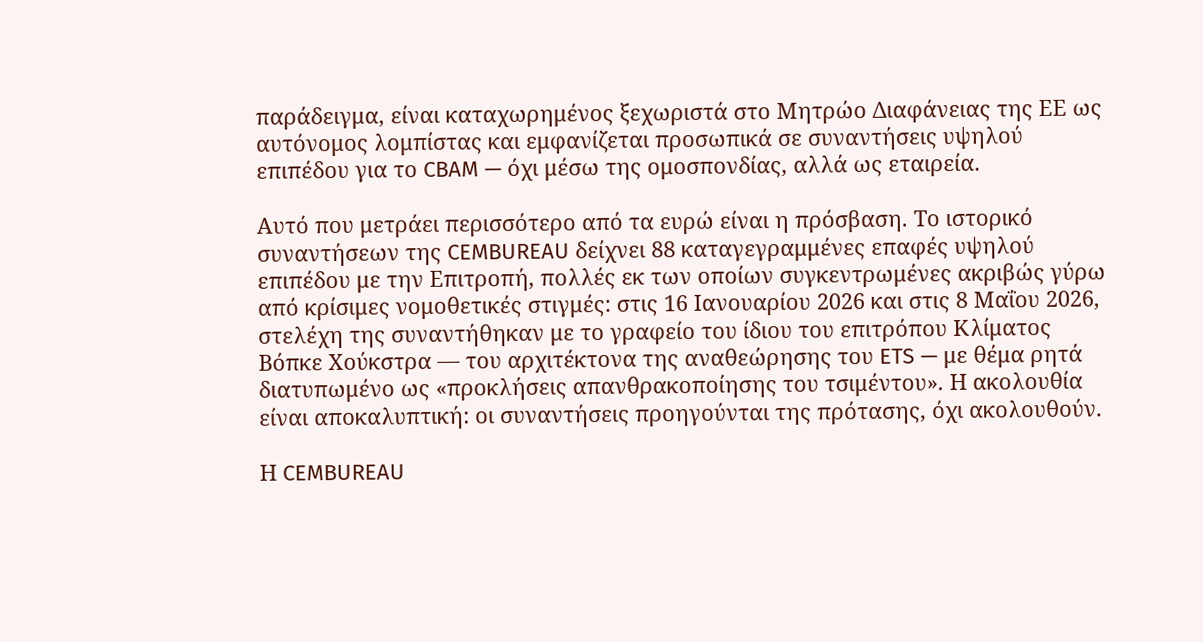παράδειγμα, είναι καταχωρημένος ξεχωριστά στο Μητρώο Διαφάνειας της ΕΕ ως αυτόνομος λομπίστας και εμφανίζεται προσωπικά σε συναντήσεις υψηλού επιπέδου για το CBAM — όχι μέσω της ομοσπονδίας, αλλά ως εταιρεία.

Αυτό που μετράει περισσότερο από τα ευρώ είναι η πρόσβαση. Το ιστορικό συναντήσεων της CEMBUREAU δείχνει 88 καταγεγραμμένες επαφές υψηλού επιπέδου με την Επιτροπή, πολλές εκ των οποίων συγκεντρωμένες ακριβώς γύρω από κρίσιμες νομοθετικές στιγμές: στις 16 Ιανουαρίου 2026 και στις 8 Μαΐου 2026, στελέχη της συναντήθηκαν με το γραφείο του ίδιου του επιτρόπου Κλίματος Βόπκε Χούκστρα — του αρχιτέκτονα της αναθεώρησης του ETS — με θέμα ρητά διατυπωμένο ως «προκλήσεις απανθρακοποίησης του τσιμέντου». Η ακολουθία είναι αποκαλυπτική: οι συναντήσεις προηγούνται της πρότασης, όχι ακολουθούν.

Η CEMBUREAU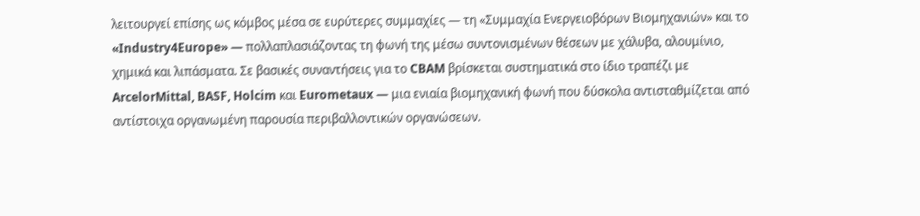λειτουργεί επίσης ως κόμβος μέσα σε ευρύτερες συμμαχίες — τη «Συμμαχία Ενεργειοβόρων Βιομηχανιών» και το «Industry4Europe» — πολλαπλασιάζοντας τη φωνή της μέσω συντονισμένων θέσεων με χάλυβα, αλουμίνιο, χημικά και λιπάσματα. Σε βασικές συναντήσεις για το CBAM βρίσκεται συστηματικά στο ίδιο τραπέζι με ArcelorMittal, BASF, Holcim και Eurometaux — μια ενιαία βιομηχανική φωνή που δύσκολα αντισταθμίζεται από αντίστοιχα οργανωμένη παρουσία περιβαλλοντικών οργανώσεων.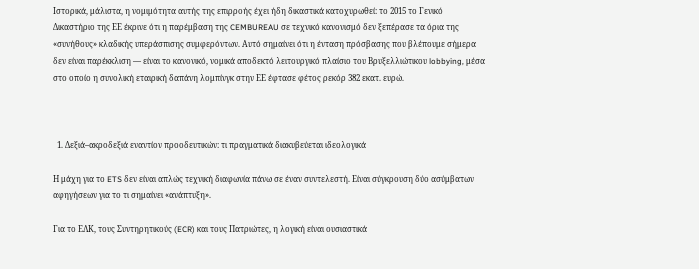Ιστορικά, μάλιστα, η νομιμότητα αυτής της επιρροής έχει ήδη δικαστικά κατοχυρωθεί: το 2015 το Γενικό Δικαστήριο της ΕΕ έκρινε ότι η παρέμβαση της CEMBUREAU σε τεχνικό κανονισμό δεν ξεπέρασε τα όρια της «συνήθους» κλαδικής υπεράσπισης συμφερόντων. Αυτό σημαίνει ότι η ένταση πρόσβασης που βλέπουμε σήμερα δεν είναι παρέκκλιση — είναι το κανονικό, νομικά αποδεκτό λειτουργικό πλαίσιο του Βρυξελλιώτικου lobbying, μέσα στο οποίο η συνολική εταιρική δαπάνη λομπίνγκ στην ΕΕ έφτασε φέτος ρεκόρ 382 εκατ. ευρώ.



  1. Δεξιά–ακροδεξιά εναντίον προοδευτικών: τι πραγματικά διακυβεύεται ιδεολογικά

Η μάχη για το ETS δεν είναι απλώς τεχνική διαφωνία πάνω σε έναν συντελεστή. Είναι σύγκρουση δύο ασύμβατων αφηγήσεων για το τι σημαίνει «ανάπτυξη».

Για το ΕΛΚ, τους Συντηρητικούς (ECR) και τους Πατριώτες, η λογική είναι ουσιαστικά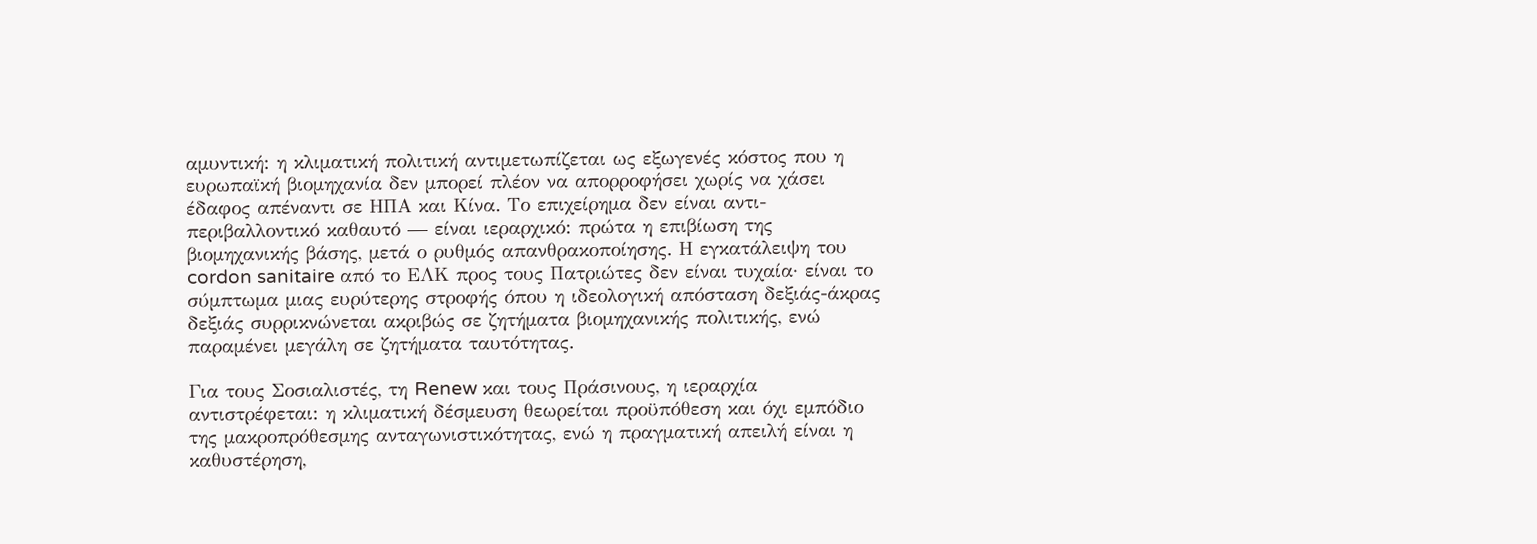αμυντική: η κλιματική πολιτική αντιμετωπίζεται ως εξωγενές κόστος που η ευρωπαϊκή βιομηχανία δεν μπορεί πλέον να απορροφήσει χωρίς να χάσει έδαφος απέναντι σε ΗΠΑ και Κίνα. Το επιχείρημα δεν είναι αντι-περιβαλλοντικό καθαυτό — είναι ιεραρχικό: πρώτα η επιβίωση της βιομηχανικής βάσης, μετά ο ρυθμός απανθρακοποίησης. Η εγκατάλειψη του cordon sanitaire από το ΕΛΚ προς τους Πατριώτες δεν είναι τυχαία· είναι το σύμπτωμα μιας ευρύτερης στροφής όπου η ιδεολογική απόσταση δεξιάς-άκρας δεξιάς συρρικνώνεται ακριβώς σε ζητήματα βιομηχανικής πολιτικής, ενώ παραμένει μεγάλη σε ζητήματα ταυτότητας.

Για τους Σοσιαλιστές, τη Renew και τους Πράσινους, η ιεραρχία αντιστρέφεται: η κλιματική δέσμευση θεωρείται προϋπόθεση και όχι εμπόδιο της μακροπρόθεσμης ανταγωνιστικότητας, ενώ η πραγματική απειλή είναι η καθυστέρηση,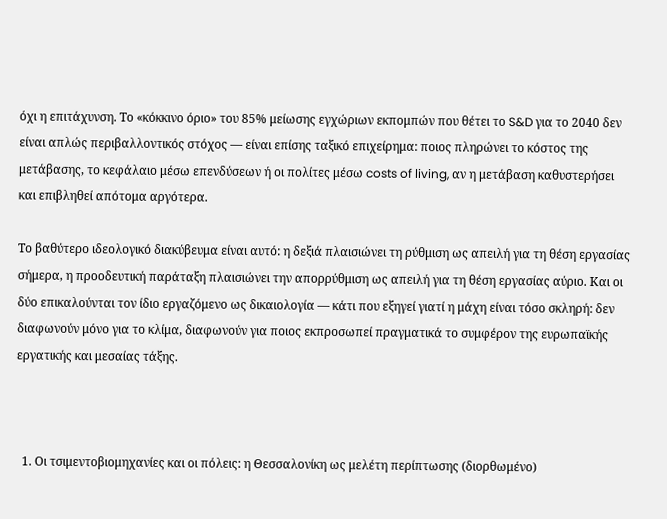όχι η επιτάχυνση. Το «κόκκινο όριο» του 85% μείωσης εγχώριων εκπομπών που θέτει το S&D για το 2040 δεν είναι απλώς περιβαλλοντικός στόχος — είναι επίσης ταξικό επιχείρημα: ποιος πληρώνει το κόστος της μετάβασης, το κεφάλαιο μέσω επενδύσεων ή οι πολίτες μέσω costs of living, αν η μετάβαση καθυστερήσει και επιβληθεί απότομα αργότερα.

Το βαθύτερο ιδεολογικό διακύβευμα είναι αυτό: η δεξιά πλαισιώνει τη ρύθμιση ως απειλή για τη θέση εργασίας σήμερα, η προοδευτική παράταξη πλαισιώνει την απορρύθμιση ως απειλή για τη θέση εργασίας αύριο. Και οι δύο επικαλούνται τον ίδιο εργαζόμενο ως δικαιολογία — κάτι που εξηγεί γιατί η μάχη είναι τόσο σκληρή: δεν διαφωνούν μόνο για το κλίμα, διαφωνούν για ποιος εκπροσωπεί πραγματικά το συμφέρον της ευρωπαϊκής εργατικής και μεσαίας τάξης.



  1. Οι τσιμεντοβιομηχανίες και οι πόλεις: η Θεσσαλονίκη ως μελέτη περίπτωσης (διορθωμένο)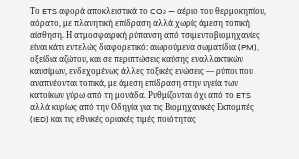Το ETS αφορά αποκλειστικά το CO₂ — αέριο του θερμοκηπίου, αόρατο, με πλανητική επίδραση αλλά χωρίς άμεση τοπική αίσθηση. Η ατμοσφαιρική ρύπανση από τσιμεντοβιομηχανίες είναι κάτι εντελώς διαφορετικό: αιωρούμενα σωματίδια (PM), οξείδια αζώτου, και σε περιπτώσεις καύσης εναλλακτικών καυσίμων, ενδεχομένως άλλες τοξικές ενώσεις — ρύποι που αναπνέονται τοπικά, με άμεση επίδραση στην υγεία των κατοίκων γύρω από τη μονάδα. Ρυθμίζονται όχι από το ETS αλλά κυρίως από την Οδηγία για τις Βιομηχανικές Εκπομπές (IED) και τις εθνικές οριακές τιμές ποιότητας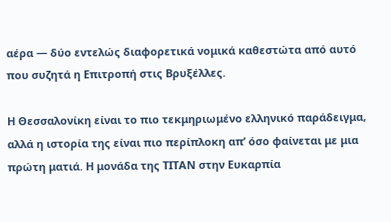αέρα — δύο εντελώς διαφορετικά νομικά καθεστώτα από αυτό που συζητά η Επιτροπή στις Βρυξέλλες.

Η Θεσσαλονίκη είναι το πιο τεκμηριωμένο ελληνικό παράδειγμα, αλλά η ιστορία της είναι πιο περίπλοκη απ’ όσο φαίνεται με μια πρώτη ματιά. Η μονάδα της ΤΙΤΑΝ στην Ευκαρπία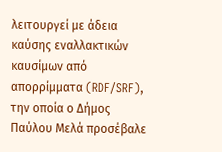λειτουργεί με άδεια καύσης εναλλακτικών καυσίμων από απορρίμματα (RDF/SRF), την οποία ο Δήμος Παύλου Μελά προσέβαλε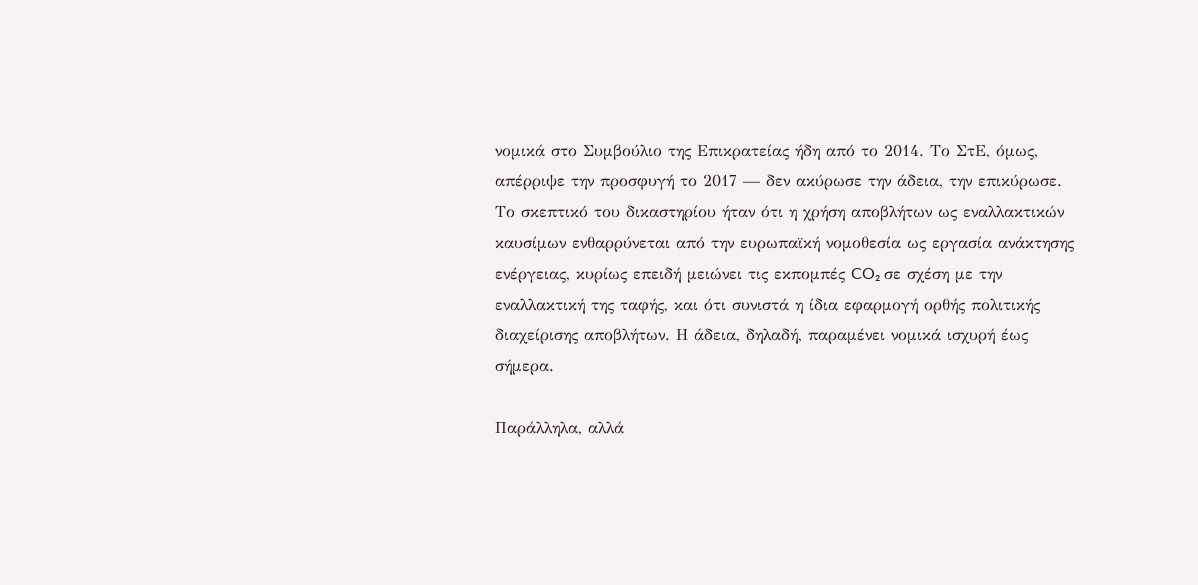νομικά στο Συμβούλιο της Επικρατείας ήδη από το 2014. Το ΣτΕ, όμως, απέρριψε την προσφυγή το 2017 — δεν ακύρωσε την άδεια, την επικύρωσε. Το σκεπτικό του δικαστηρίου ήταν ότι η χρήση αποβλήτων ως εναλλακτικών καυσίμων ενθαρρύνεται από την ευρωπαϊκή νομοθεσία ως εργασία ανάκτησης ενέργειας, κυρίως επειδή μειώνει τις εκπομπές CO₂ σε σχέση με την εναλλακτική της ταφής, και ότι συνιστά η ίδια εφαρμογή ορθής πολιτικής διαχείρισης αποβλήτων. Η άδεια, δηλαδή, παραμένει νομικά ισχυρή έως σήμερα.

Παράλληλα, αλλά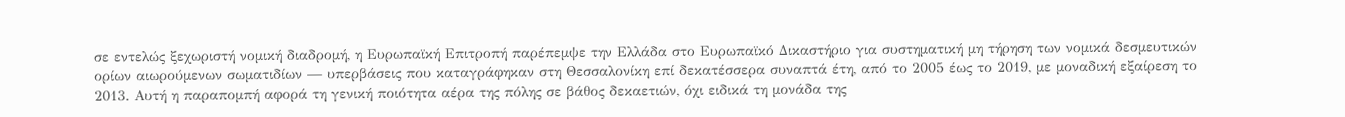σε εντελώς ξεχωριστή νομική διαδρομή, η Ευρωπαϊκή Επιτροπή παρέπεμψε την Ελλάδα στο Ευρωπαϊκό Δικαστήριο για συστηματική μη τήρηση των νομικά δεσμευτικών ορίων αιωρούμενων σωματιδίων — υπερβάσεις που καταγράφηκαν στη Θεσσαλονίκη επί δεκατέσσερα συναπτά έτη, από το 2005 έως το 2019, με μοναδική εξαίρεση το 2013. Αυτή η παραπομπή αφορά τη γενική ποιότητα αέρα της πόλης σε βάθος δεκαετιών, όχι ειδικά τη μονάδα της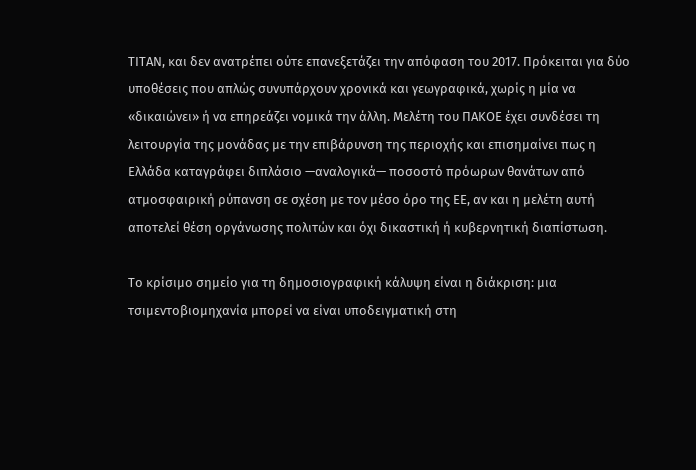ΤΙΤΑΝ, και δεν ανατρέπει ούτε επανεξετάζει την απόφαση του 2017. Πρόκειται για δύο υποθέσεις που απλώς συνυπάρχουν χρονικά και γεωγραφικά, χωρίς η μία να «δικαιώνει» ή να επηρεάζει νομικά την άλλη. Μελέτη του ΠΑΚΟΕ έχει συνδέσει τη λειτουργία της μονάδας με την επιβάρυνση της περιοχής και επισημαίνει πως η Ελλάδα καταγράφει διπλάσιο —αναλογικά— ποσοστό πρόωρων θανάτων από ατμοσφαιρική ρύπανση σε σχέση με τον μέσο όρο της ΕΕ, αν και η μελέτη αυτή αποτελεί θέση οργάνωσης πολιτών και όχι δικαστική ή κυβερνητική διαπίστωση.

Το κρίσιμο σημείο για τη δημοσιογραφική κάλυψη είναι η διάκριση: μια τσιμεντοβιομηχανία μπορεί να είναι υποδειγματική στη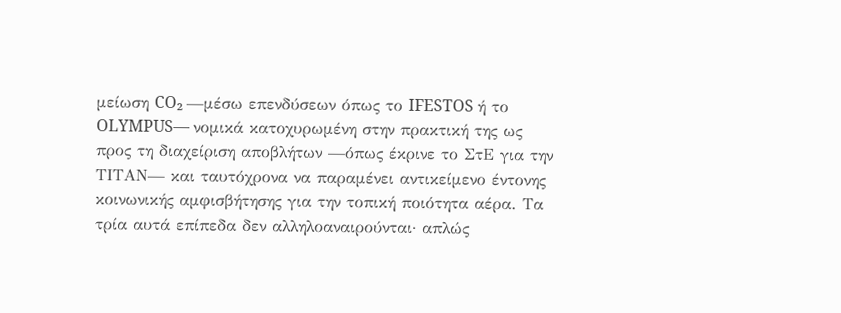μείωση CO₂ —μέσω επενδύσεων όπως το IFESTOS ή το OLYMPUS— νομικά κατοχυρωμένη στην πρακτική της ως προς τη διαχείριση αποβλήτων —όπως έκρινε το ΣτΕ για την ΤΙΤΑΝ— και ταυτόχρονα να παραμένει αντικείμενο έντονης κοινωνικής αμφισβήτησης για την τοπική ποιότητα αέρα. Τα τρία αυτά επίπεδα δεν αλληλοαναιρούνται· απλώς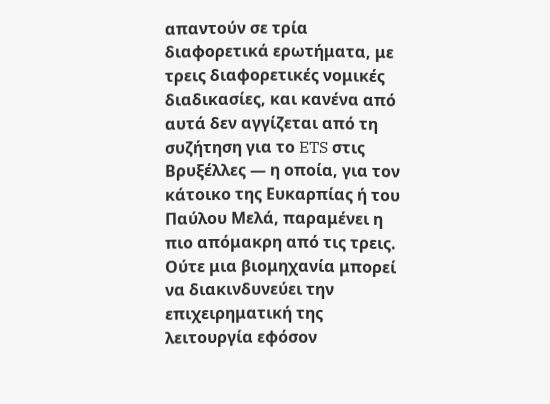απαντούν σε τρία διαφορετικά ερωτήματα, με τρεις διαφορετικές νομικές διαδικασίες, και κανένα από αυτά δεν αγγίζεται από τη συζήτηση για το ETS στις Βρυξέλλες — η οποία, για τον κάτοικο της Ευκαρπίας ή του Παύλου Μελά, παραμένει η πιο απόμακρη από τις τρεις. Ούτε μια βιομηχανία μπορεί να διακινδυνεύει την επιχειρηματική της λειτουργία εφόσον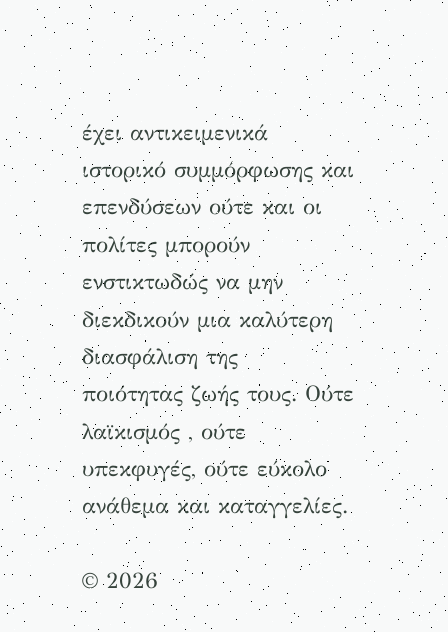έχει αντικειμενικά ιστορικό συμμόρφωσης και επενδύσεων ούτε και οι πολίτες μπορούν ενστικτωδώς να μην  διεκδικούν μια καλύτερη διασφάλιση της  ποιότητας ζωής τους. Ούτε λαϊκισμός , ούτε υπεκφυγές, ούτε εύκολο ανάθεμα και καταγγελίες.

© 2026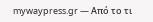mywaypress.gr — Από το τι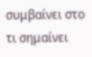συμβαίνει στο τι σημαίνει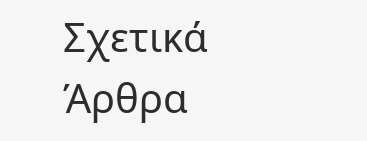Σχετικά Άρθρα